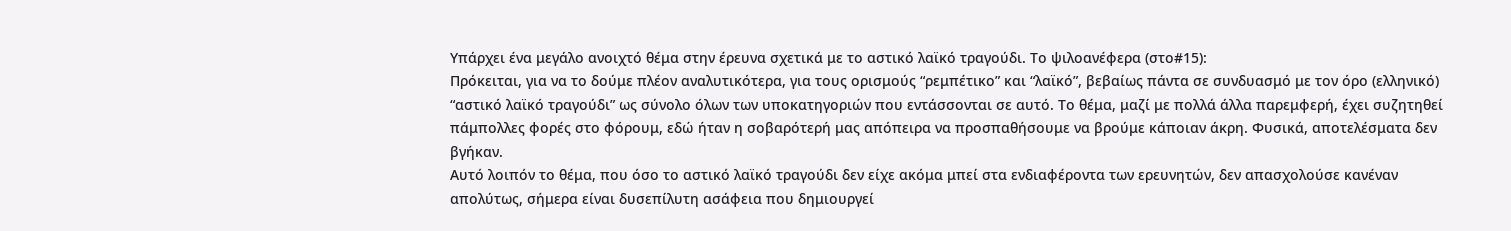Υπάρχει ένα μεγάλο ανοιχτό θέμα στην έρευνα σχετικά με το αστικό λαϊκό τραγούδι. Το ψιλοανέφερα (στο#15):
Πρόκειται, για να το δούμε πλέον αναλυτικότερα, για τους ορισμούς “ρεμπέτικο” και “λαϊκό”, βεβαίως πάντα σε συνδυασμό με τον όρο (ελληνικό) “αστικό λαϊκό τραγούδι” ως σύνολο όλων των υποκατηγοριών που εντάσσονται σε αυτό. Το θέμα, μαζί με πολλά άλλα παρεμφερή, έχει συζητηθεί πάμπολλες φορές στο φόρουμ, εδώ ήταν η σοβαρότερή μας απόπειρα να προσπαθήσουμε να βρούμε κάποιαν άκρη. Φυσικά, αποτελέσματα δεν βγήκαν.
Αυτό λοιπόν το θέμα, που όσο το αστικό λαϊκό τραγούδι δεν είχε ακόμα μπεί στα ενδιαφέροντα των ερευνητών, δεν απασχολούσε κανέναν απολύτως, σήμερα είναι δυσεπίλυτη ασάφεια που δημιουργεί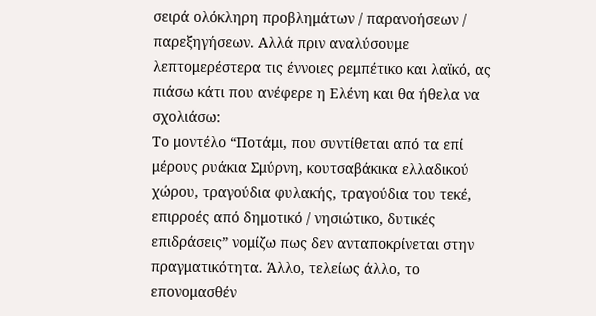σειρά ολόκληρη προβλημάτων / παρανοήσεων / παρεξηγήσεων. Αλλά πριν αναλύσουμε λεπτομερέστερα τις έννοιες ρεμπέτικο και λαϊκό, ας πιάσω κάτι που ανέφερε η Ελένη και θα ήθελα να σχολιάσω:
Το μοντέλο “Ποτάμι, που συντίθεται από τα επί μέρους ρυάκια Σμύρνη, κουτσαβάκικα ελλαδικού χώρου, τραγούδια φυλακής, τραγούδια του τεκέ, επιρροές από δημοτικό / νησιώτικο, δυτικές επιδράσεις” νομίζω πως δεν ανταποκρίνεται στην πραγματικότητα. Άλλο, τελείως άλλο, το επονομασθέν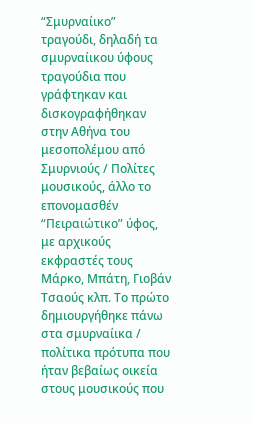“Σμυρναίικο” τραγούδι, δηλαδή τα σμυρναίικου ύφους τραγούδια που γράφτηκαν και δισκογραφήθηκαν στην Αθήνα του μεσοπολέμου από Σμυρνιούς / Πολίτες μουσικούς, άλλο το επονομασθέν “Πειραιώτικο” ύφος, με αρχικούς εκφραστές τους Μάρκο, Μπάτη, Γιοβάν Τσαούς κλπ. Το πρώτο δημιουργήθηκε πάνω στα σμυρναίικα / πολίτικα πρότυπα που ήταν βεβαίως οικεία στους μουσικούς που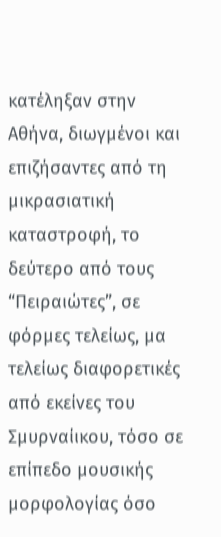κατέληξαν στην Αθήνα, διωγμένοι και επιζήσαντες από τη μικρασιατική καταστροφή, το δεύτερο από τους “Πειραιώτες”, σε φόρμες τελείως, μα τελείως διαφορετικές από εκείνες του Σμυρναίικου, τόσο σε επίπεδο μουσικής μορφολογίας όσο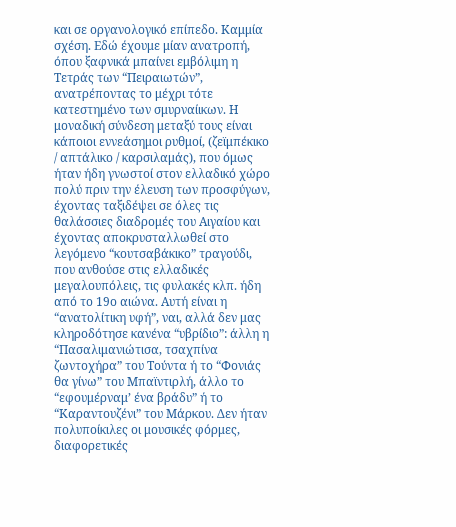και σε οργανολογικό επίπεδο. Καμμία σχέση. Εδώ έχουμε μίαν ανατροπή, όπου ξαφνικά μπαίνει εμβόλιμη η Τετράς των “Πειραιωτών”, ανατρέποντας το μέχρι τότε κατεστημένο των σμυρναίικων. Η μοναδική σύνδεση μεταξύ τους είναι κάποιοι εννεάσημοι ρυθμοί, (ζεϊμπέκικο / απτάλικο / καρσιλαμάς), που όμως ήταν ήδη γνωστοί στον ελλαδικό χώρο πολύ πριν την έλευση των προσφύγων, έχοντας ταξιδέψει σε όλες τις θαλάσσιες διαδρομές του Αιγαίου και έχοντας αποκρυσταλλωθεί στο λεγόμενο “κουτσαβάκικο” τραγούδι, που ανθούσε στις ελλαδικές μεγαλουπόλεις, τις φυλακές κλπ. ήδη από το 19ο αιώνα. Αυτή είναι η “ανατολίτικη υφή”, ναι, αλλά δεν μας κληροδότησε κανένα “υβρίδιο”: άλλη η “Πασαλιμανιώτισα, τσαχπίνα ζωντοχήρα” του Τούντα ή το “Φονιάς θα γίνω” του Μπαϊντιρλή, άλλο το “εφουμέρναμ’ ένα βράδυ” ή το “Καραντουζένι” του Μάρκου. Δεν ήταν πολυποίκιλες οι μουσικές φόρμες, διαφορετικές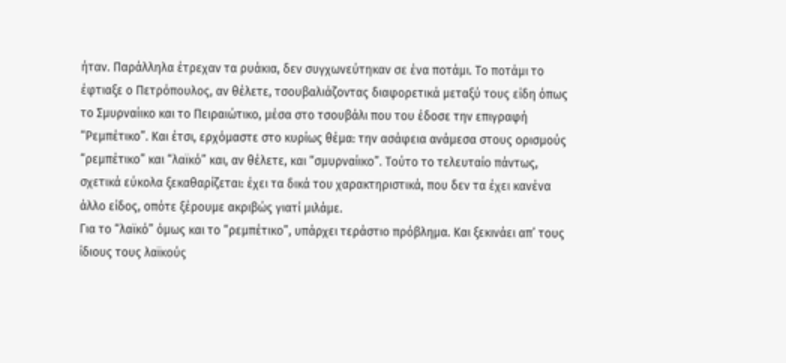ήταν. Παράλληλα έτρεχαν τα ρυάκια, δεν συγχωνεύτηκαν σε ένα ποτάμι. Το ποτάμι το έφτιαξε ο Πετρόπουλος, αν θέλετε, τσουβαλιάζοντας διαφορετικά μεταξύ τους είδη όπως το Σμυρναίικο και το Πειραιώτικο, μέσα στο τσουβάλι που του έδοσε την επιγραφή “Ρεμπέτικο”. Και έτσι, ερχόμαστε στο κυρίως θέμα: την ασάφεια ανάμεσα στους ορισμούς “ρεμπέτικο” και “λαϊκό” και, αν θέλετε, και “σμυρναίικο”. Τούτο το τελευταίο πάντως, σχετικά εύκολα ξεκαθαρίζεται: έχει τα δικά του χαρακτηριστικά, που δεν τα έχει κανένα άλλο είδος, οπότε ξέρουμε ακριβώς γιατί μιλάμε.
Για το “λαϊκό” όμως και το “ρεμπέτικο”, υπάρχει τεράστιο πρόβλημα. Και ξεκινάει απ’ τους ίδιους τους λαϊκούς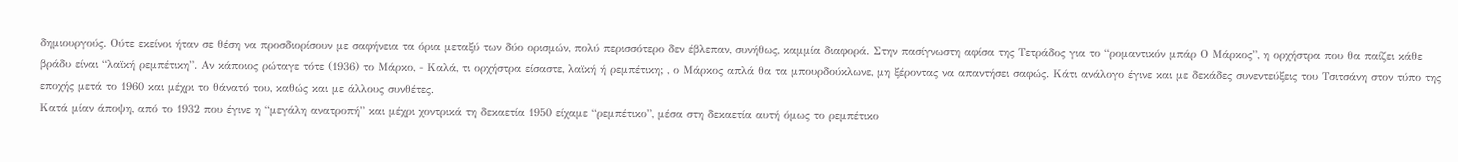δημιουργούς. Ούτε εκείνοι ήταν σε θέση να προσδιορίσουν με σαφήνεια τα όρια μεταξύ των δύο ορισμών, πολύ περισσότερο δεν έβλεπαν, συνήθως, καμμία διαφορά. Στην πασίγνωστη αφίσα της Τετράδος για το “ρομαντικόν μπάρ Ο Μάρκος”, η ορχήστρα που θα παίζει κάθε βράδυ είναι “λαϊκή ρεμπέτικη”. Αν κάποιος ρώταγε τότε (1936) το Μάρκο, - Καλά, τι ορχήστρα είσαστε, λαϊκή ή ρεμπέτικη; , ο Μάρκος απλά θα τα μπουρδούκλωνε, μη ξέροντας να απαντήσει σαφώς. Κάτι ανάλογο έγινε και με δεκάδες συνεντεύξεις του Τσιτσάνη στον τύπο της εποχής μετά το 1960 και μέχρι το θάνατό του, καθώς και με άλλους συνθέτες.
Κατά μίαν άποψη, από το 1932 που έγινε η “μεγάλη ανατροπή” και μέχρι χοντρικά τη δεκαετία 1950 είχαμε “ρεμπέτικο”, μέσα στη δεκαετία αυτή όμως το ρεμπέτικο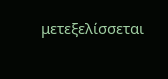μετεξελίσσεται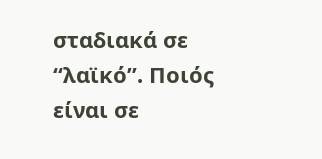σταδιακά σε “λαϊκό”. Ποιός είναι σε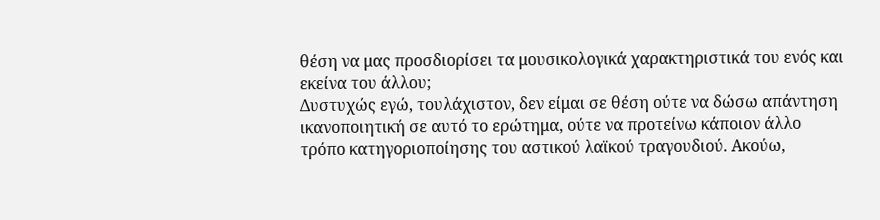θέση να μας προσδιορίσει τα μουσικολογικά χαρακτηριστικά του ενός και εκείνα του άλλου;
Δυστυχώς εγώ, τουλάχιστον, δεν είμαι σε θέση ούτε να δώσω απάντηση ικανοποιητική σε αυτό το ερώτημα, ούτε να προτείνω κάποιον άλλο τρόπο κατηγοριοποίησης του αστικού λαϊκού τραγουδιού. Ακούω,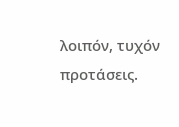λοιπόν, τυχόν προτάσεις.